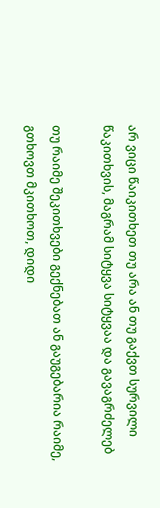არ ვიცი წაიკითხეთ თუ არა ან თუ გაქვთ სურვილი წაკითხვის, მაგრამ სიტყვა სიტყვაა და გავაგრძელებ

თუ რაიმე შეკითხვები გექნებათ ან გაუგებარია რაიმე, გთხოვთ მკითხოთ, დიდი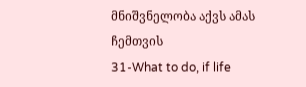მნიშვნელობა აქვს ამას ჩემთვის
31-What to do, if life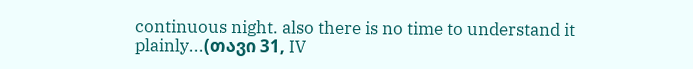continuous night. also there is no time to understand it plainly...(თავი 31, IV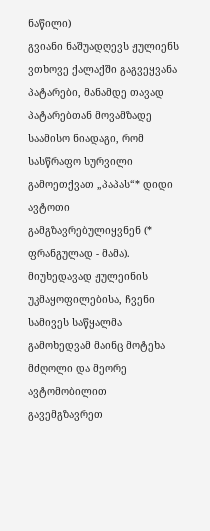ნაწილი)
გვიანი ნაშუადღევს ჟულიენს ვთხოვე ქალაქში გაგვეყვანა პატარები, მანამდე თავად პატარებთან მოვამზადე საამისო ნიადაგი, რომ სასწრაფო სურვილი გამოეთქვათ „პაპას“* დიდი ავტოთი გამგზავრებულიყვნენ (* ფრანგულად - მამა). მიუხედავად ჟულეინის უკმაყოფილებისა, ჩვენი სამივეს საწყალმა გამოხედვამ მაინც მოტეხა მძღოლი და მეორე ავტომობილით გავემგზავრეთ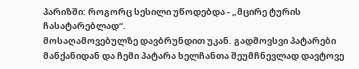პარიზში: როგორც სესილი უწოდებდა - „მცირე ტურის ჩასატარებლად“.
მოსაღამოვებულზე დავბრუნდით უკან. გადმოვსვი პატარები მანქანიდან და ჩემი პატარა ხელჩანთა შეუმჩნევლად დავტოვე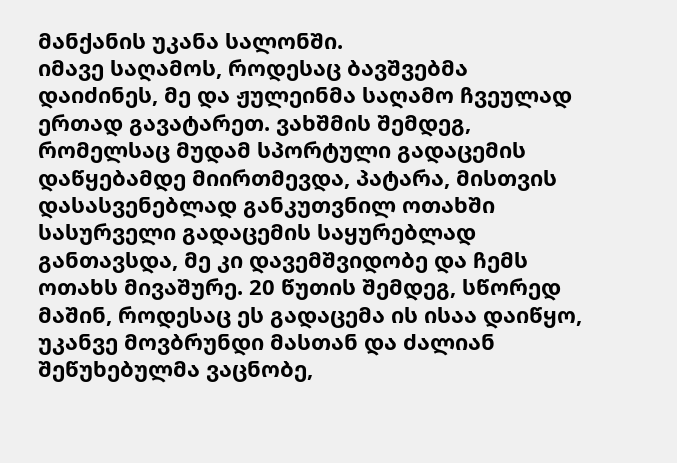მანქანის უკანა სალონში.
იმავე საღამოს, როდესაც ბავშვებმა დაიძინეს, მე და ჟულეინმა საღამო ჩვეულად ერთად გავატარეთ. ვახშმის შემდეგ, რომელსაც მუდამ სპორტული გადაცემის დაწყებამდე მიირთმევდა, პატარა, მისთვის დასასვენებლად განკუთვნილ ოთახში სასურველი გადაცემის საყურებლად განთავსდა, მე კი დავემშვიდობე და ჩემს ოთახს მივაშურე. 20 წუთის შემდეგ, სწორედ მაშინ, როდესაც ეს გადაცემა ის ისაა დაიწყო, უკანვე მოვბრუნდი მასთან და ძალიან შეწუხებულმა ვაცნობე,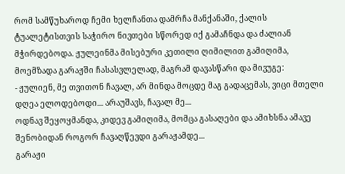რომ სამწუხაროდ ჩემი ხელჩანთა დამრჩა მანქანაში, ქალის ტუალეტისთვის საჭირო ნივთები სწორედ იქ გამაჩნდა და ძალიან მჭირდებოდა. ჟულეინმა მისებური კეთილი ღიმილით გამიღიმა, მოემზადა გარაჟში ჩასასვლელად, მაგრამ დავასწარი და მივუგე:
- ჟულიენ, მე თვითონ ჩავალ, არ მინდა მოცდე მაგ გადაცემას, ვიცი მთელი დღეა ელოდებოდი... არაუშავს, ჩავალ მე...
ოდნავ შეყოყმანდა, კიდევ გამიღიმა, მომცა გასაღები და ამიხსნა ამავე შენობიდან როგორ ჩავაღწევდი გარაჟამდე...
გარაჟი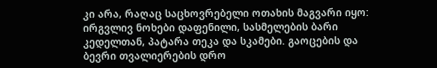კი არა, რაღაც საცხოვრებელი ოთახის მაგვარი იყო: ირგვლივ ნოხები დაფენილი, სასმელების ბარი კედელთან, პატარა თეკა და სკამები. გაოცების და ბევრი თვალიერების დრო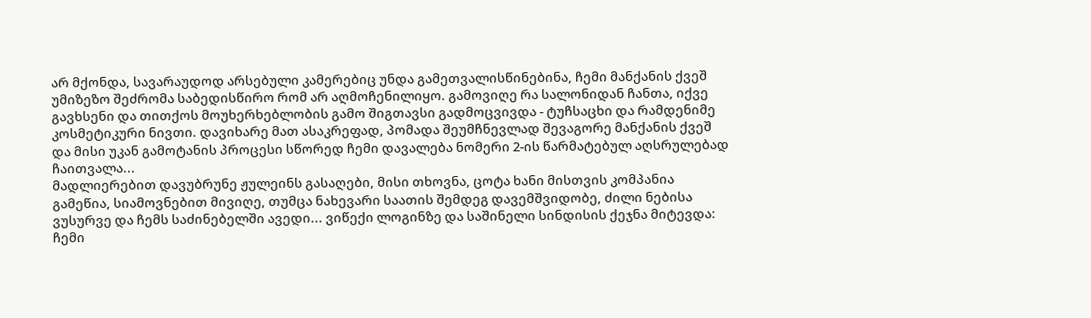არ მქონდა, სავარაუდოდ არსებული კამერებიც უნდა გამეთვალისწინებინა, ჩემი მანქანის ქვეშ უმიზეზო შეძრომა საბედისწირო რომ არ აღმოჩენილიყო. გამოვიღე რა სალონიდან ჩანთა, იქვე გავხსენი და თითქოს მოუხერხებლობის გამო შიგთავსი გადმოცვივდა - ტუჩსაცხი და რამდენიმე კოსმეტიკური ნივთი. დავიხარე მათ ასაკრეფად, პომადა შეუმჩნევლად შევაგორე მანქანის ქვეშ და მისი უკან გამოტანის პროცესი სწორედ ჩემი დავალება ნომერი 2-ის წარმატებულ აღსრულებად ჩაითვალა...
მადლიერებით დავუბრუნე ჟულეინს გასაღები, მისი თხოვნა, ცოტა ხანი მისთვის კომპანია გამეწია, სიამოვნებით მივიღე, თუმცა ნახევარი საათის შემდეგ დავემშვიდობე, ძილი ნებისა ვუსურვე და ჩემს საძინებელში ავედი... ვიწექი ლოგინზე და საშინელი სინდისის ქეჯნა მიტევდა: ჩემი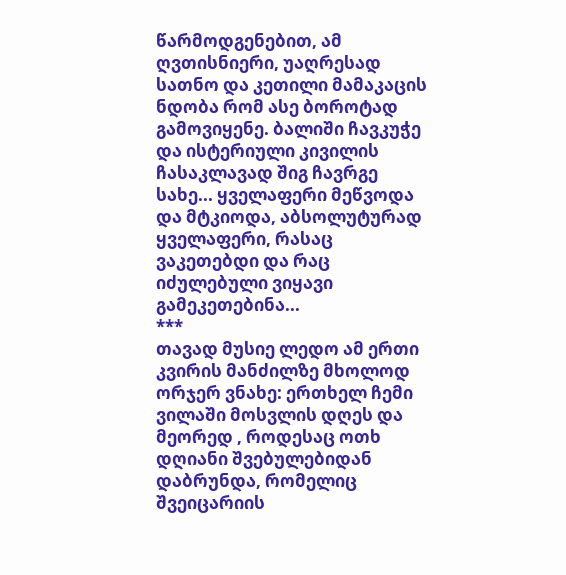წარმოდგენებით, ამ ღვთისნიერი, უაღრესად სათნო და კეთილი მამაკაცის ნდობა რომ ასე ბოროტად გამოვიყენე. ბალიში ჩავკუჭე და ისტერიული კივილის ჩასაკლავად შიგ ჩავრგე სახე... ყველაფერი მეწვოდა და მტკიოდა, აბსოლუტურად ყველაფერი, რასაც ვაკეთებდი და რაც იძულებული ვიყავი გამეკეთებინა...
***
თავად მუსიე ლედო ამ ერთი კვირის მანძილზე მხოლოდ ორჯერ ვნახე: ერთხელ ჩემი ვილაში მოსვლის დღეს და მეორედ , როდესაც ოთხ დღიანი შვებულებიდან დაბრუნდა, რომელიც შვეიცარიის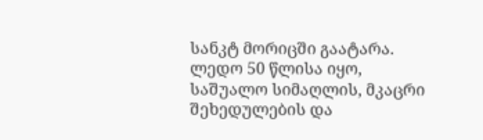სანკტ მორიცში გაატარა. ლედო 50 წლისა იყო, საშუალო სიმაღლის, მკაცრი შეხედულების და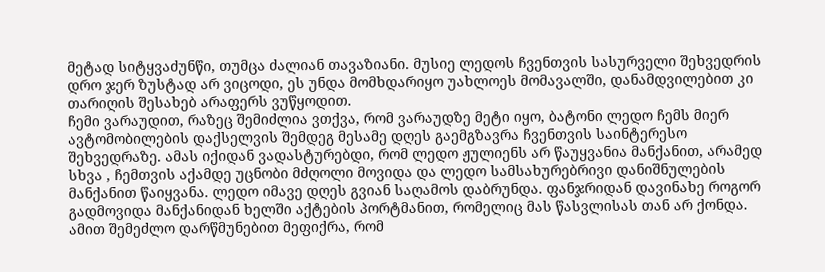მეტად სიტყვაძუნწი, თუმცა ძალიან თავაზიანი. მუსიე ლედოს ჩვენთვის სასურველი შეხვედრის დრო ჯერ ზუსტად არ ვიცოდი, ეს უნდა მომხდარიყო უახლოეს მომავალში, დანამდვილებით კი თარიღის შესახებ არაფერს ვუწყოდით.
ჩემი ვარაუდით, რაზეც შემიძლია ვთქვა, რომ ვარაუდზე მეტი იყო, ბატონი ლედო ჩემს მიერ ავტომობილების დაქსელვის შემდეგ მესამე დღეს გაემგზავრა ჩვენთვის საინტერესო შეხვედრაზე. ამას იქიდან ვადასტურებდი, რომ ლედო ჟულიენს არ წაუყვანია მანქანით, არამედ სხვა , ჩემთვის აქამდე უცნობი მძღოლი მოვიდა და ლედო სამსახურებრივი დანიშნულების მანქანით წაიყვანა. ლედო იმავე დღეს გვიან საღამოს დაბრუნდა. ფანჯრიდან დავინახე როგორ გადმოვიდა მანქანიდან ხელში აქტების პორტმანით, რომელიც მას წასვლისას თან არ ქონდა. ამით შემეძლო დარწმუნებით მეფიქრა, რომ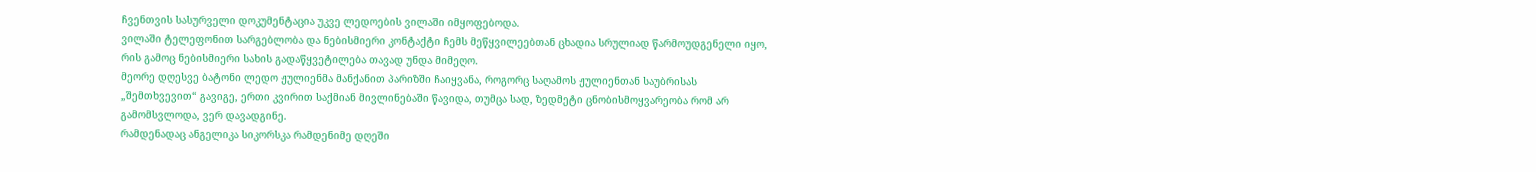ჩვენთვის სასურველი დოკუმენტაცია უკვე ლედოების ვილაში იმყოფებოდა.
ვილაში ტელეფონით სარგებლობა და ნებისმიერი კონტაქტი ჩემს მეწყვილეებთან ცხადია სრულიად წარმოუდგენელი იყო, რის გამოც ნებისმიერი სახის გადაწყვეტილება თავად უნდა მიმეღო.
მეორე დღესვე ბატონი ლედო ჟულიენმა მანქანით პარიზში ჩაიყვანა, როგორც საღამოს ჟულიენთან საუბრისას „შემთხვევით“ გავიგე, ერთი კვირით საქმიან მივლინებაში წავიდა, თუმცა სად, ზედმეტი ცნობისმოყვარეობა რომ არ გამომსვლოდა, ვერ დავადგინე.
რამდენადაც ანგელიკა სიკორსკა რამდენიმე დღეში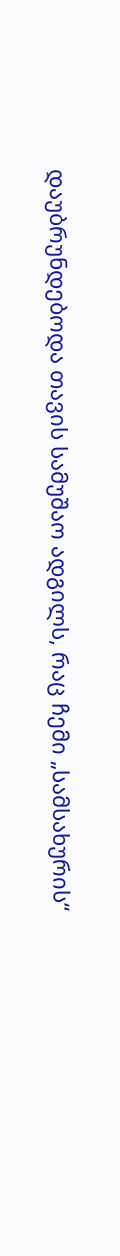დაუბრუნდებოდა თავის სამუშაო ადგილს, რაც ჩემი „სამსახურის“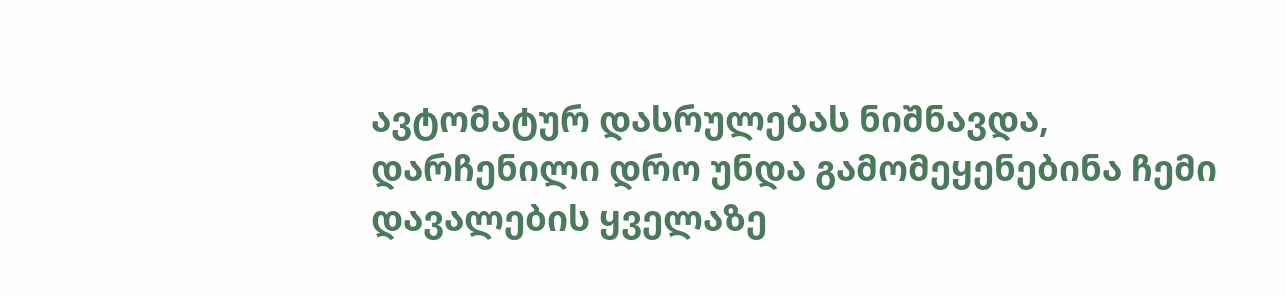ავტომატურ დასრულებას ნიშნავდა, დარჩენილი დრო უნდა გამომეყენებინა ჩემი დავალების ყველაზე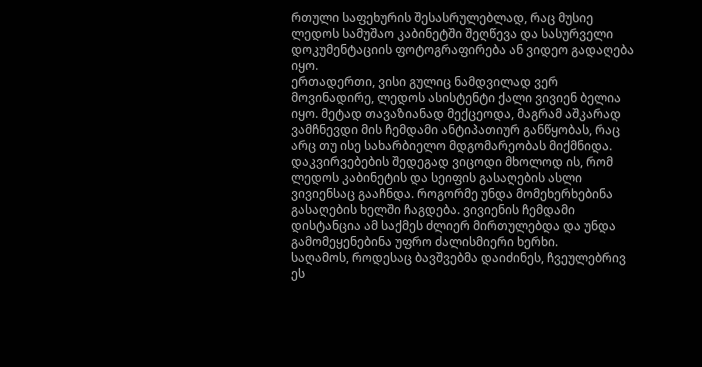რთული საფეხურის შესასრულებლად, რაც მუსიე ლედოს სამუშაო კაბინეტში შეღწევა და სასურველი დოკუმენტაციის ფოტოგრაფირება ან ვიდეო გადაღება იყო.
ერთადერთი, ვისი გულიც ნამდვილად ვერ მოვინადირე, ლედოს ასისტენტი ქალი ვივიენ ბელია იყო. მეტად თავაზიანად მექცეოდა, მაგრამ აშკარად ვამჩნევდი მის ჩემდამი ანტიპათიურ განწყობას, რაც არც თუ ისე სახარბიელო მდგომარეობას მიქმნიდა. დაკვირვებების შედეგად ვიცოდი მხოლოდ ის, რომ ლედოს კაბინეტის და სეიფის გასაღების ასლი ვივიენსაც გააჩნდა. როგორმე უნდა მომეხერხებინა გასაღების ხელში ჩაგდება. ვივიენის ჩემდამი დისტანცია ამ საქმეს ძლიერ მირთულებდა და უნდა გამომეყენებინა უფრო ძალისმიერი ხერხი.
საღამოს, როდესაც ბავშვებმა დაიძინეს, ჩვეულებრივ ეს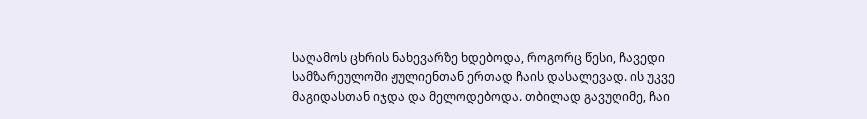საღამოს ცხრის ნახევარზე ხდებოდა, როგორც წესი, ჩავედი სამზარეულოში ჟულიენთან ერთად ჩაის დასალევად. ის უკვე მაგიდასთან იჯდა და მელოდებოდა. თბილად გავუღიმე, ჩაი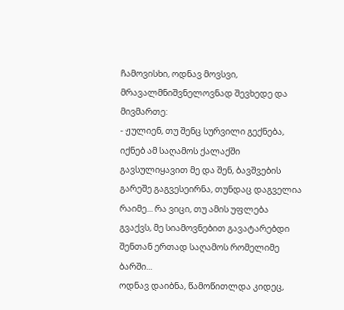ჩამოვისხი, ოდნავ მოვსვი, მრავალმნიშვნელოვნად შევხედე და მივმართე:
- ჟულიენ, თუ შენც სურვილი გექნება, იქნებ ამ საღამოს ქალაქში გავსულიყავით მე და შენ, ბავშვების გარეშე გაგვესეირნა, თუნდაც დაგველია რაიმე... რა ვიცი, თუ ამის უფლება გვაქვს, მე სიამოვნებით გავატარებდი შენთან ერთად საღამოს რომელიმე ბარში...
ოდნავ დაიბნა, წამოწითლდა კიდეც,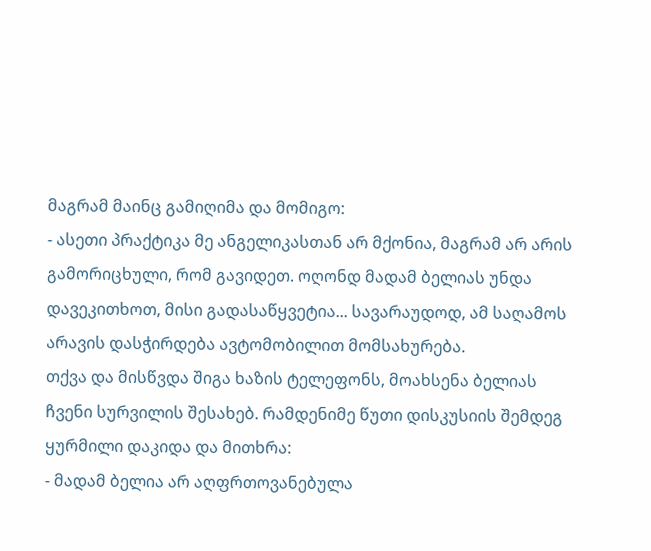მაგრამ მაინც გამიღიმა და მომიგო:
- ასეთი პრაქტიკა მე ანგელიკასთან არ მქონია, მაგრამ არ არის გამორიცხული, რომ გავიდეთ. ოღონდ მადამ ბელიას უნდა დავეკითხოთ, მისი გადასაწყვეტია... სავარაუდოდ, ამ საღამოს არავის დასჭირდება ავტომობილით მომსახურება.
თქვა და მისწვდა შიგა ხაზის ტელეფონს, მოახსენა ბელიას ჩვენი სურვილის შესახებ. რამდენიმე წუთი დისკუსიის შემდეგ ყურმილი დაკიდა და მითხრა:
- მადამ ბელია არ აღფრთოვანებულა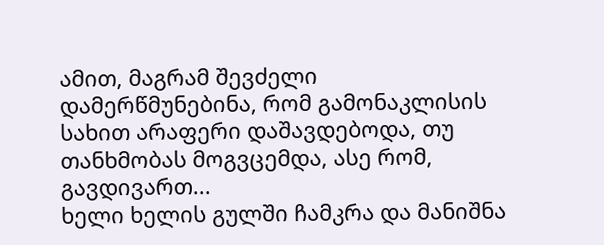ამით, მაგრამ შევძელი დამერწმუნებინა, რომ გამონაკლისის სახით არაფერი დაშავდებოდა, თუ თანხმობას მოგვცემდა, ასე რომ, გავდივართ...
ხელი ხელის გულში ჩამკრა და მანიშნა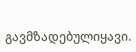გავმზადებულიყავი.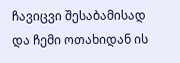ჩავიცვი შესაბამისად და ჩემი ოთახიდან ის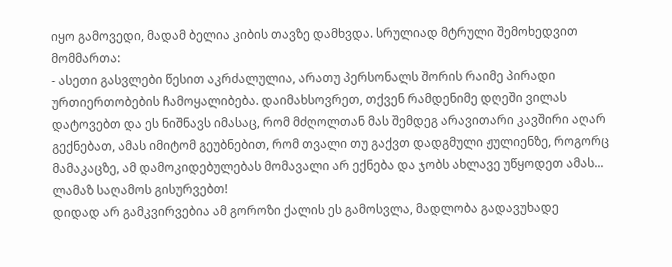იყო გამოვედი, მადამ ბელია კიბის თავზე დამხვდა. სრულიად მტრული შემოხედვით მომმართა:
- ასეთი გასვლები წესით აკრძალულია, არათუ პერსონალს შორის რაიმე პირადი ურთიერთობების ჩამოყალიბება. დაიმახსოვრეთ, თქვენ რამდენიმე დღეში ვილას დატოვებთ და ეს ნიშნავს იმასაც, რომ მძღოლთან მას შემდეგ არავითარი კავშირი აღარ გექნებათ, ამას იმიტომ გეუბნებით, რომ თვალი თუ გაქვთ დადგმული ჟულიენზე, როგორც მამაკაცზე, ამ დამოკიდებულებას მომავალი არ ექნება და ჯობს ახლავე უწყოდეთ ამას... ლამაზ საღამოს გისურვებთ!
დიდად არ გამკვირვებია ამ გოროზი ქალის ეს გამოსვლა, მადლობა გადავუხადე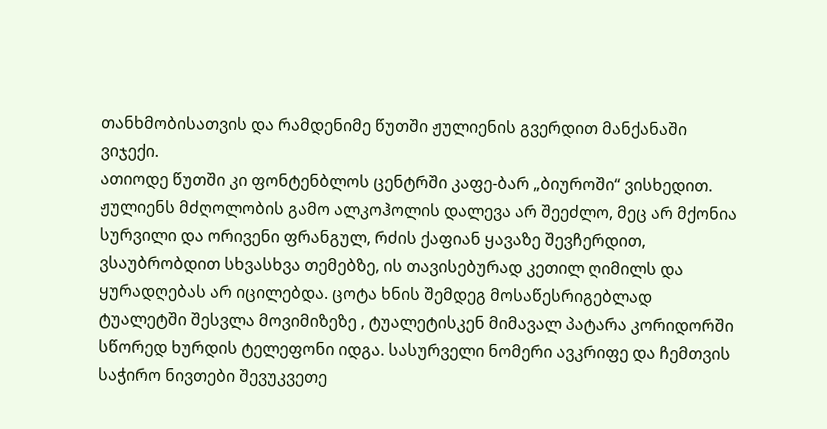თანხმობისათვის და რამდენიმე წუთში ჟულიენის გვერდით მანქანაში ვიჯექი.
ათიოდე წუთში კი ფონტენბლოს ცენტრში კაფე-ბარ „ბიუროში“ ვისხედით. ჟულიენს მძღოლობის გამო ალკოჰოლის დალევა არ შეეძლო, მეც არ მქონია სურვილი და ორივენი ფრანგულ, რძის ქაფიან ყავაზე შევჩერდით, ვსაუბრობდით სხვასხვა თემებზე, ის თავისებურად კეთილ ღიმილს და ყურადღებას არ იცილებდა. ცოტა ხნის შემდეგ მოსაწესრიგებლად ტუალეტში შესვლა მოვიმიზეზე , ტუალეტისკენ მიმავალ პატარა კორიდორში სწორედ ხურდის ტელეფონი იდგა. სასურველი ნომერი ავკრიფე და ჩემთვის საჭირო ნივთები შევუკვეთე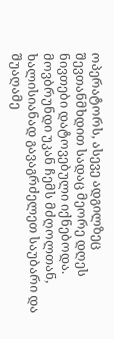ოპერატორს, ასევე ადგილზეც შევთანმხდით სადაც მეორე დღეს ნივთები დატოვებული იქნებოდა. მოვბრუნდი უკან ჩემს მძღოლთან, ხალისიანად გავაგრძელეთ საუბარი და შუაღამე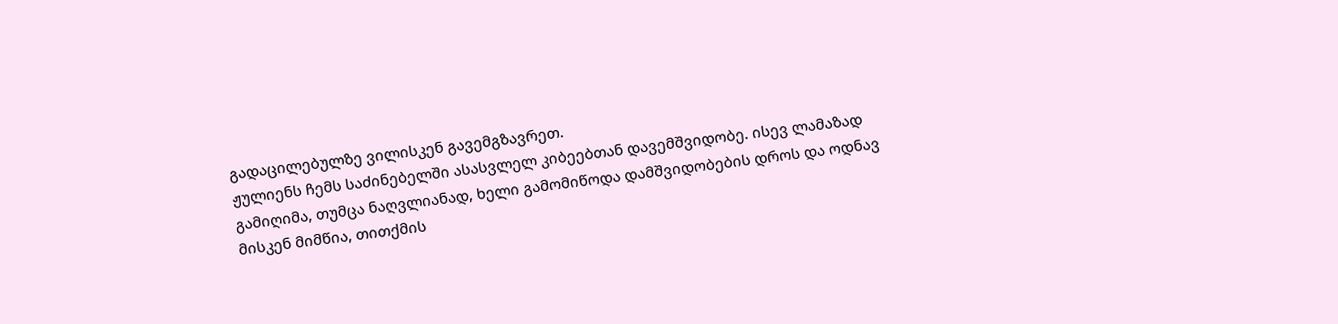გადაცილებულზე ვილისკენ გავემგზავრეთ.
ჟულიენს ჩემს საძინებელში ასასვლელ კიბეებთან დავემშვიდობე. ისევ ლამაზად გამიღიმა, თუმცა ნაღვლიანად, ხელი გამომიწოდა დამშვიდობების დროს და ოდნავ მისკენ მიმწია, თითქმის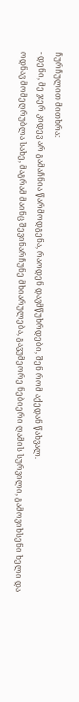ჩურჩულით მითხრა:
- დენი, მე ჯერ კიდევ არ გამაჩნია წარმოდგენა, რაოდენ დავმწუხრდები, შენ რომ აქედან წახვალ.
ოდნავ მომეღრუბლა სახე, მაგრამ მაინც შევინარჩუნე მხიარულება, გავუმეორე ნებიერი ღამის სურვილი, გამოვიხსენი ხელი და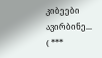კიბეები ავირბინე...
( ***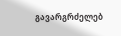გავარგრძელებ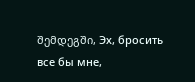შემდეგში, Эх, бросить все бы мне,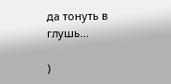да тонуть в глушь...

)